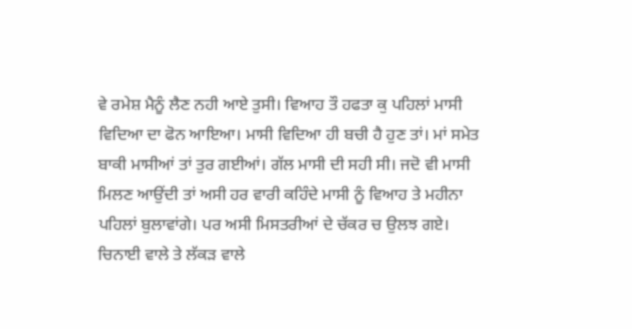ਵੇ ਰਮੇਸ਼ ਮੈਨੂੰ ਲੈਣ ਨਹੀ ਆਏ ਤੁਸੀ। ਵਿਆਹ ਤੌ ਹਫਤਾ ਕੁ ਪਹਿਲਾਂ ਮਾਸੀ ਵਿਦਿਆ ਦਾ ਫੋਨ ਆਇਆ। ਮਾਸੀ ਵਿਦਿਆ ਹੀ ਬਚੀ ਹੈ ਹੁਣ ਤਾਂ। ਮਾਂ ਸਮੇਤ ਬਾਕੀ ਮਾਸੀਆਂ ਤਾਂ ਤੁਰ ਗਈਆਂ। ਗੱਲ ਮਾਸੀ ਦੀ ਸਹੀ ਸੀ। ਜਦੋ ਵੀ ਮਾਸੀ ਮਿਲਣ ਆਉਂਦੀ ਤਾਂ ਅਸੀ ਹਰ ਵਾਰੀ ਕਹਿੰਦੇ ਮਾਸੀ ਨੂੰ ਵਿਆਹ ਤੇ ਮਹੀਨਾ ਪਹਿਲਾਂ ਬੁਲਾਵਾਂਗੇ। ਪਰ ਅਸੀ ਮਿਸਤਰੀਆਂ ਦੇ ਚੱਕਰ ਚ ਉਲਝ ਗਏ। ਚਿਨਾਈ ਵਾਲੇ ਤੇ ਲੱਕੜ ਵਾਲੇ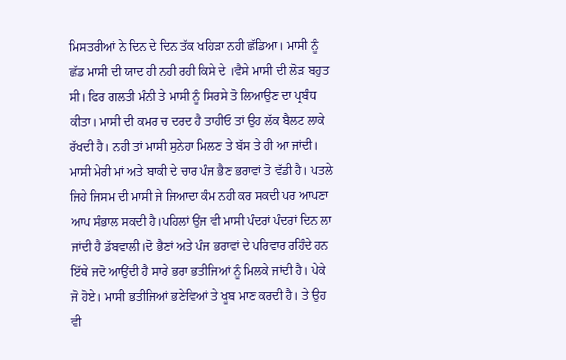ਮਿਸਤਰੀਆਂ ਨੇ ਦਿਨ ਦੇ ਦਿਨ ਤੱਕ ਖਹਿੜਾ ਨਹੀ ਛੱਡਿਆ। ਮਾਸੀ ਨੂੰ ਛੱਡ ਮਾਸੀ ਦੀ ਯਾਦ ਹੀ ਨਹੀ ਰਹੀ ਕਿਸੇ ਦੇ ।ਵੈਸੇ ਮਾਸੀ ਦੀ ਲੋੜ ਬਹੁਤ ਸੀ। ਫਿਰ ਗਲਤੀ ਮੰਨੀ ਤੇ ਮਾਸੀ ਨੂੰ ਸਿਰਸੇ ਤੋ ਲਿਆਉਣ ਦਾ ਪ੍ਰਬੰਧ ਕੀਤਾ। ਮਾਸੀ ਦੀ ਕਮਰ ਚ ਦਰਦ ਹੈ ਤਾਹੀਓ ਤਾਂ ਉਹ ਲੱਕ ਬੈਲਟ ਲਾਕੇ ਰੱਖਦੀ ਹੈ। ਨਹੀ ਤਾਂ ਮਾਸੀ ਸੁਨੇਹਾ ਮਿਲਣ ਤੇ ਬੱਸ ਤੇ ਹੀ ਆ ਜਾਂਦੀ।
ਮਾਸੀ ਮੇਰੀ ਮਾਂ ਅਤੇ ਬਾਕੀ ਦੇ ਚਾਰ ਪੰਜ ਭੈਣ ਭਰਾਵਾਂ ਤੋ ਵੱਡੀ ਹੈ। ਪਤਲੇ ਜਿਹੇ ਜਿਸਮ ਦੀ ਮਾਸੀ ਜੇ ਜਿਆਦਾ ਕੰਮ ਨਹੀ ਕਰ ਸਕਦੀ ਪਰ ਆਪਣਾ ਆਪ ਸੰਭਾਲ ਸਕਦੀ ਹੈ।ਪਹਿਲਾਂ ਉਂਜ ਵੀ ਮਾਸੀ ਪੰਦਰਾਂ ਪੰਦਰਾਂ ਦਿਨ ਲਾ ਜਾਂਦੀ ਹੈ ਡੱਬਵਾਲੀ।ਦੋ ਭੈਣਾਂ ਅਤੇ ਪੰਜ ਭਰਾਵਾਂ ਦੇ ਪਰਿਵਾਰ ਰਹਿੰਦੇ ਹਨ ਇੱਥੇ ਜਦੋ ਆਉਂਦੀ ਹੈ ਸਾਰੇ ਭਰਾ ਭਤੀਜਿਆਂ ਨੂੰ ਮਿਲਕੇ ਜਾਂਦੀ ਹੈ। ਪੇਕੇ ਜੋ ਹੋਏ। ਮਾਸੀ ਭਤੀਜਿਆਂ ਭਣੇਵਿਆਂ ਤੇ ਖੂਬ ਮਾਣ ਕਰਦੀ ਹੈ। ਤੇ ਉਹ ਵੀ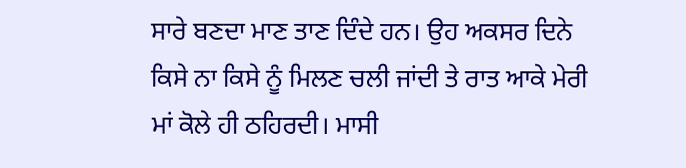ਸਾਰੇ ਬਣਦਾ ਮਾਣ ਤਾਣ ਦਿੰਦੇ ਹਨ। ਉਹ ਅਕਸਰ ਦਿਨੇ ਕਿਸੇ ਨਾ ਕਿਸੇ ਨੂੰ ਮਿਲਣ ਚਲੀ ਜਾਂਦੀ ਤੇ ਰਾਤ ਆਕੇ ਮੇਰੀ ਮਾਂ ਕੋਲੇ ਹੀ ਠਹਿਰਦੀ। ਮਾਸੀ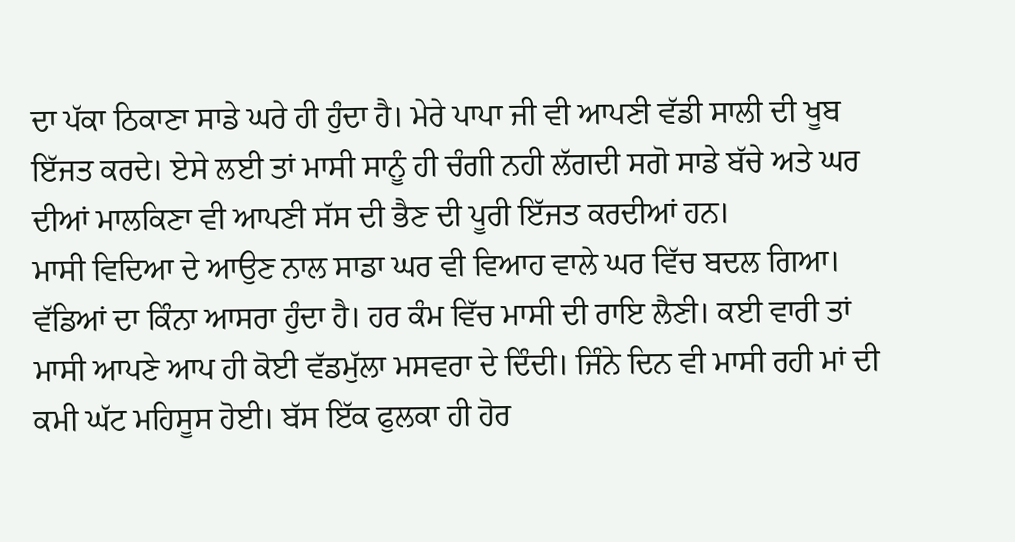ਦਾ ਪੱਕਾ ਠਿਕਾਣਾ ਸਾਡੇ ਘਰੇ ਹੀ ਹੁੰਦਾ ਹੈ। ਮੇਰੇ ਪਾਪਾ ਜੀ ਵੀ ਆਪਣੀ ਵੱਡੀ ਸਾਲੀ ਦੀ ਖੂਬ ਇੱਜਤ ਕਰਦੇ। ਏਸੇ ਲਈ ਤਾਂ ਮਾਸੀ ਸਾਨੂੰ ਹੀ ਚੰਗੀ ਨਹੀ ਲੱਗਦੀ ਸਗੋ ਸਾਡੇ ਬੱਚੇ ਅਤੇ ਘਰ ਦੀਆਂ ਮਾਲਕਿਣਾ ਵੀ ਆਪਣੀ ਸੱਸ ਦੀ ਭੈਣ ਦੀ ਪੂਰੀ ਇੱਜਤ ਕਰਦੀਆਂ ਹਨ।
ਮਾਸੀ ਵਿਦਿਆ ਦੇ ਆਉਣ ਨਾਲ ਸਾਡਾ ਘਰ ਵੀ ਵਿਆਹ ਵਾਲੇ ਘਰ ਵਿੱਚ ਬਦਲ ਗਿਆ। ਵੱਡਿਆਂ ਦਾ ਕਿੰਨਾ ਆਸਰਾ ਹੁੰਦਾ ਹੈ। ਹਰ ਕੰਮ ਵਿੱਚ ਮਾਸੀ ਦੀ ਰਾਇ ਲੈਣੀ। ਕਈ ਵਾਰੀ ਤਾਂ ਮਾਸੀ ਆਪਣੇ ਆਪ ਹੀ ਕੋਈ ਵੱਡਮੁੱਲਾ ਮਸਵਰਾ ਦੇ ਦਿੰਦੀ। ਜਿੰਨੇ ਦਿਨ ਵੀ ਮਾਸੀ ਰਹੀ ਮਾਂ ਦੀ ਕਮੀ ਘੱਟ ਮਹਿਸੂਸ ਹੋਈ। ਬੱਸ ਇੱਕ ਫੁਲਕਾ ਹੀ ਹੋਰ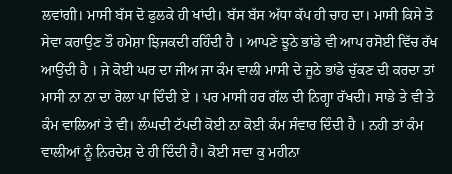ਲਵਾਂਗੀ। ਮਾਸੀ ਬੱਸ ਦੋ ਫੁਲਕੇ ਹੀ ਖਾਂਦੀ। ਬੱਸ ਬੱਸ ਅੱਧਾ ਕੱਪ ਹੀ ਚਾਹ ਦਾ। ਮਾਸੀ ਕਿਸੇ ਤੋ ਸੇਵਾ ਕਰਾਉਣ ਤੌ ਹਮੇਸ਼ਾ ਝਿਜਕਦੀ ਰਹਿੰਦੀ ਹੈ । ਆਪਣੇ ਝੂਠੇ ਭਾਂਡੇ ਵੀ ਆਪ ਰਸੋਈ ਵਿੱਚ ਰੱਖ ਆਉਂਦੀ ਹੈ । ਜੇ ਕੋਈ ਘਰ ਦਾ ਜੀਅ ਜਾ ਕੰਮ ਵਾਲੀ ਮਾਸੀ ਦੇ ਜੂਠੇ ਭਾਂਡੇ ਚੁੱਕਣ ਦੀ ਕਰਦਾ ਤਾਂ ਮਾਸੀ ਨਾ ਨਾ ਦਾ ਰੋਲਾ ਪਾ ਦਿੰਦੀ ਏ । ਪਰ ਮਾਸੀ ਹਰ ਗੱਲ ਦੀ ਨਿਗ੍ਹਾ ਰੱਖਦੀ। ਸਾਡੇ ਤੇ ਵੀ ਤੇ ਕੰਮ ਵਾਲਿਆਂ ਤੇ ਵੀ। ਲੰਘਦੀ ਟੱਪਦੀ ਕੋਈ ਨਾ ਕੋਈ ਕੰਮ ਸੰਵਾਰ ਦਿੰਦੀ ਹੈ । ਨਹੀ ਤਾਂ ਕੰਮ ਵਾਲੀਆਂ ਨੂੰ ਨਿਰਦੇਸ਼ ਦੇ ਹੀ ਦਿੰਦੀ ਹੈ। ਕੋਈ ਸਵਾ ਕੁ ਮਹੀਨਾ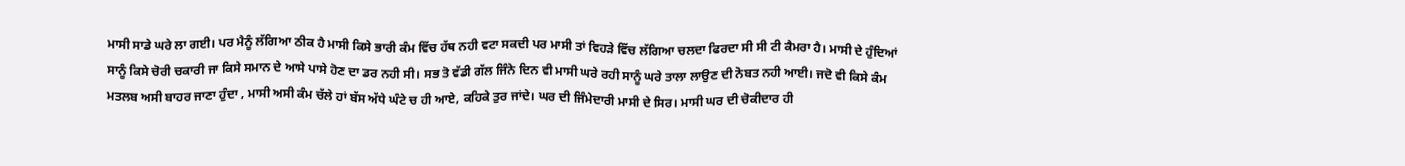ਮਾਸੀ ਸਾਡੇ ਘਰੇ ਲਾ ਗਈ। ਪਰ ਮੈਨੂੰ ਲੱਗਿਆ ਠੀਕ ਹੈ ਮਾਸੀ ਕਿਸੇ ਭਾਰੀ ਕੰਮ ਵਿੱਚ ਹੱਥ ਨਹੀ ਵਟਾ ਸਕਦੀ ਪਰ ਮਾਸੀ ਤਾਂ ਵਿਹੜੇ ਵਿੱਚ ਲੱਗਿਆ ਚਲਦਾ ਫਿਰਦਾ ਸੀ ਸੀ ਟੀ ਕੈਮਰਾ ਹੈ। ਮਾਸੀ ਦੇ ਹੁੰਦਿਆਂ ਸਾਨੂੰ ਕਿਸੇ ਚੋਰੀ ਚਕਾਰੀ ਜਾ ਕਿਸੇ ਸਮਾਨ ਦੇ ਆਸੇ ਪਾਸੇ ਹੋਣ ਦਾ ਡਰ ਨਹੀ ਸੀ। ਸਭ ਤੋ ਵੱਡੀ ਗੱਲ ਜਿੰਨੇ ਦਿਨ ਵੀ ਮਾਸੀ ਘਰੇ ਰਹੀ ਸਾਨੂੰ ਘਰੇ ਤਾਲਾ ਲਾਉਣ ਦੀ ਨੋਬਤ ਨਹੀ ਆਈ। ਜਦੋ ਵੀ ਕਿਸੇ ਕੰਮ ਮਤਲਬ ਅਸੀ ਬਾਹਰ ਜਾਣਾ ਹੁੰਦਾ , ਮਾਸੀ ਅਸੀ ਕੰਮ ਚੱਲੇ ਹਾਂ ਬੱਸ ਅੱਧੇ ਘੰਟੇ ਚ ਹੀ ਆਏ, ਕਹਿਕੇ ਤੁਰ ਜਾਂਦੇ। ਘਰ ਦੀ ਜਿੰਮੇਦਾਰੀ ਮਾਸੀ ਦੇ ਸਿਰ। ਮਾਸੀ ਘਰ ਦੀ ਚੋਕੀਦਾਰ ਹੀ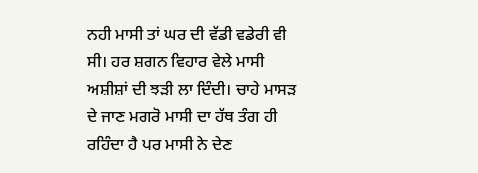ਨਹੀ ਮਾਸੀ ਤਾਂ ਘਰ ਦੀ ਵੱਡੀ ਵਡੇਰੀ ਵੀ ਸੀ। ਹਰ ਸ਼ਗਨ ਵਿਹਾਰ ਵੇਲੇ ਮਾਸੀ ਅਸ਼ੀਸ਼ਾਂ ਦੀ ਝੜੀ ਲਾ ਦਿੰਦੀ। ਚਾਹੇ ਮਾਸੜ ਦੇ ਜਾਣ ਮਗਰੋ ਮਾਸੀ ਦਾ ਹੱਥ ਤੰਗ ਹੀ ਰਹਿੰਦਾ ਹੈ ਪਰ ਮਾਸੀ ਨੇ ਦੇਣ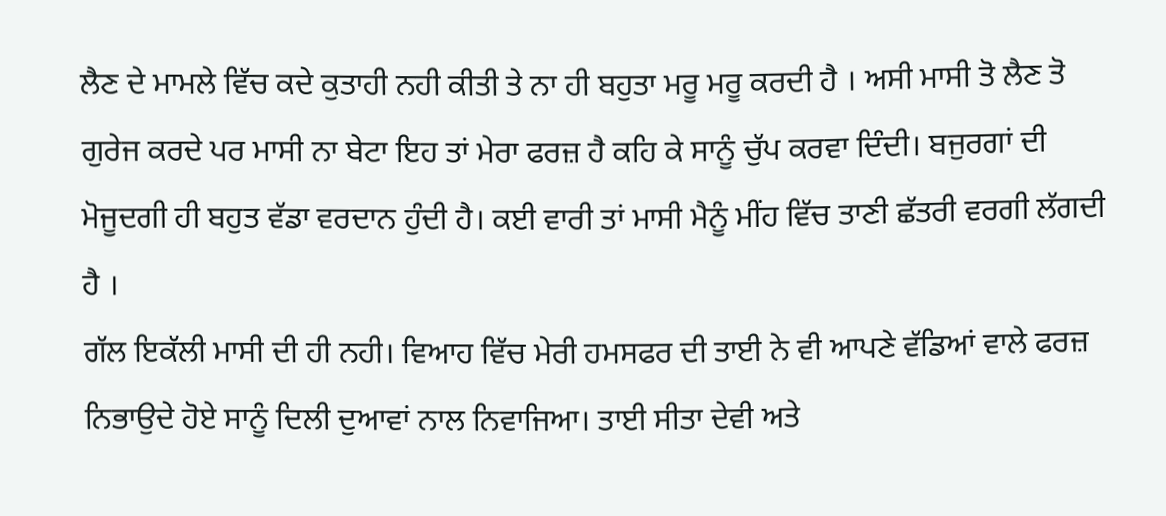ਲੈਣ ਦੇ ਮਾਮਲੇ ਵਿੱਚ ਕਦੇ ਕੁਤਾਹੀ ਨਹੀ ਕੀਤੀ ਤੇ ਨਾ ਹੀ ਬਹੁਤਾ ਮਰੂ ਮਰੂ ਕਰਦੀ ਹੈ । ਅਸੀ ਮਾਸੀ ਤੋ ਲੈਣ ਤੋ ਗੁਰੇਜ ਕਰਦੇ ਪਰ ਮਾਸੀ ਨਾ ਬੇਟਾ ਇਹ ਤਾਂ ਮੇਰਾ ਫਰਜ਼ ਹੈ ਕਹਿ ਕੇ ਸਾਨੂੰ ਚੁੱਪ ਕਰਵਾ ਦਿੰਦੀ। ਬਜੁਰਗਾਂ ਦੀ ਮੋਜੂਦਗੀ ਹੀ ਬਹੁਤ ਵੱਡਾ ਵਰਦਾਨ ਹੁੰਦੀ ਹੈ। ਕਈ ਵਾਰੀ ਤਾਂ ਮਾਸੀ ਮੈਨੂੰ ਮੀਂਹ ਵਿੱਚ ਤਾਣੀ ਛੱਤਰੀ ਵਰਗੀ ਲੱਗਦੀ ਹੈ ।
ਗੱਲ ਇਕੱਲੀ ਮਾਸੀ ਦੀ ਹੀ ਨਹੀ। ਵਿਆਹ ਵਿੱਚ ਮੇਰੀ ਹਮਸਫਰ ਦੀ ਤਾਈ ਨੇ ਵੀ ਆਪਣੇ ਵੱਡਿਆਂ ਵਾਲੇ ਫਰਜ਼ ਨਿਭਾਉਦੇ ਹੋਏ ਸਾਨੂੰ ਦਿਲੀ ਦੁਆਵਾਂ ਨਾਲ ਨਿਵਾਜਿਆ। ਤਾਈ ਸੀਤਾ ਦੇਵੀ ਅਤੇ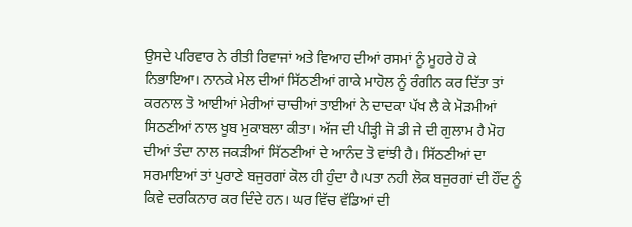ਉਸਦੇ ਪਰਿਵਾਰ ਨੇ ਰੀਤੀ ਰਿਵਾਜਾਂ ਅਤੇ ਵਿਆਹ ਦੀਆਂ ਰਸਮਾਂ ਨੂੰ ਮੂਹਰੇ ਹੋ ਕੇ ਨਿਭਾਇਆ। ਨਾਨਕੇ ਮੇਲ ਦੀਆਂ ਸਿੱਠਣੀਆਂ ਗਾਕੇ ਮਾਹੋਲ ਨੂੰ ਰੰਗੀਨ ਕਰ ਦਿੱਤਾ ਤਾਂ ਕਰਨਾਲ ਤੋ ਆਈਆਂ ਮੇਰੀਆਂ ਚਾਚੀਆਂ ਤਾਈਆਂ ਨੇ ਦਾਦਕਾ ਪੱਖ ਲੈ ਕੇ ਮੋੜਮੀਆਂ ਸਿਠਣੀਆਂ ਨਾਲ ਖੂਬ ਮੁਕਾਬਲਾ ਕੀਤਾ। ਅੱਜ ਦੀ ਪੀੜ੍ਹੀ ਜੋ ਡੀ ਜੇ ਦੀ ਗੁਲਾਮ ਹੈ ਮੋਹ ਦੀਆਂ ਤੰਦਾ ਨਾਲ ਜਕੜੀਆਂ ਸਿੱਠਣੀਆਂ ਦੇ ਆਨੰਦ ਤੋ ਵਾਂਝੀ ਹੈ। ਸਿੱਠਣੀਆਂ ਦਾ ਸਰਮਾਇਆਂ ਤਾਂ ਪੁਰਾਣੇ ਬਜੁਰਗਾਂ ਕੋਲ ਹੀ ਹੁੰਦਾ ਹੈ।ਪਤਾ ਨਹੀ ਲੋਕ ਬਜੁਰਗਾਂ ਦੀ ਹੌਂਦ ਨੂੰ ਕਿਵੇ ਦਰਕਿਨਾਰ ਕਰ ਦਿੰਦੇ ਹਨ। ਘਰ ਵਿੱਚ ਵੱਡਿਆਂ ਦੀ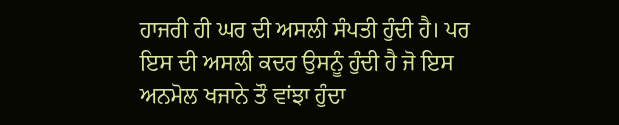ਹਾਜਰੀ ਹੀ ਘਰ ਦੀ ਅਸਲੀ ਸੰਪਤੀ ਹੁੰਦੀ ਹੈ। ਪਰ ਇਸ ਦੀ ਅਸਲੀ ਕਦਰ ਉਸਨੂੰ ਹੁੰਦੀ ਹੈ ਜੋ ਇਸ ਅਨਮੋਲ ਖਜਾਨੇ ਤੌ ਵਾਂਝਾ ਹੁੰਦਾ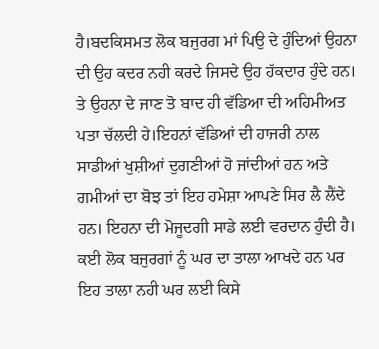ਹੈ।ਬਦਕਿਸਮਤ ਲੋਕ ਬਜੁਰਗ ਮਾਂ ਪਿਉ ਦੇ ਹੁੰਦਿਆਂ ਉਹਨਾ ਦੀ ਉਹ ਕਦਰ ਨਹੀ ਕਰਦੇ ਜਿਸਦੇ ਉਹ ਹੱਕਦਾਰ ਹੁੰਦੇ ਹਨ। ਤੇ ਉਹਨਾ ਦੇ ਜਾਣ ਤੋ ਬਾਦ ਹੀ ਵੱਡਿਆ ਦੀ ਅਹਿਮੀਅਤ ਪਤਾ ਚੱਲਦੀ ਹੇ।ਇਹਨਾਂ ਵੱਡਿਆਂ ਦੀ ਹਾਜਰੀ ਨਾਲ ਸਾਡੀਆਂ ਖੁਸ਼ੀਆਂ ਦੁਗਣੀਆਂ ਹੋ ਜਾਂਦੀਆਂ ਹਨ ਅਤੇ ਗਮੀਆਂ ਦਾ ਬੋਝ ਤਾਂ ਇਹ ਹਮੇਸ਼ਾ ਆਪਣੇ ਸਿਰ ਲੈ ਲੈਂਦੇ ਹਨ। ਇਹਨਾ ਦੀ ਮੋਜੂਦਗੀ ਸਾਡੇ ਲਈ ਵਰਦਾਨ ਹੁੰਦੀ ਹੈ। ਕਈ ਲੋਕ ਬਜੁਰਗਾਂ ਨੂੰ ਘਰ ਦਾ ਤਾਲਾ ਆਖਦੇ ਹਨ ਪਰ ਇਹ ਤਾਲਾ ਨਹੀ ਘਰ ਲਈ ਕਿਸੇ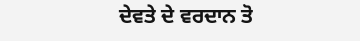ਦੇਵਤੇ ਦੇ ਵਰਦਾਨ ਤੋ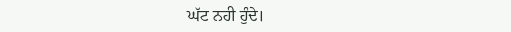ਘੱਟ ਨਹੀ ਹੁੰਦੇ।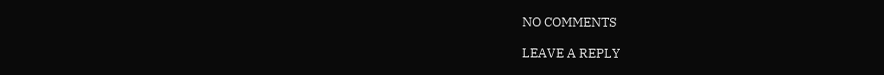NO COMMENTS

LEAVE A REPLY